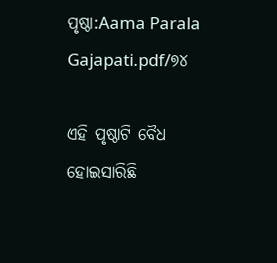ପୃଷ୍ଠା:Aama Parala Gajapati.pdf/୭୪

ଏହି ପୃଷ୍ଠାଟି ବୈଧ ହୋଇସାରିଛି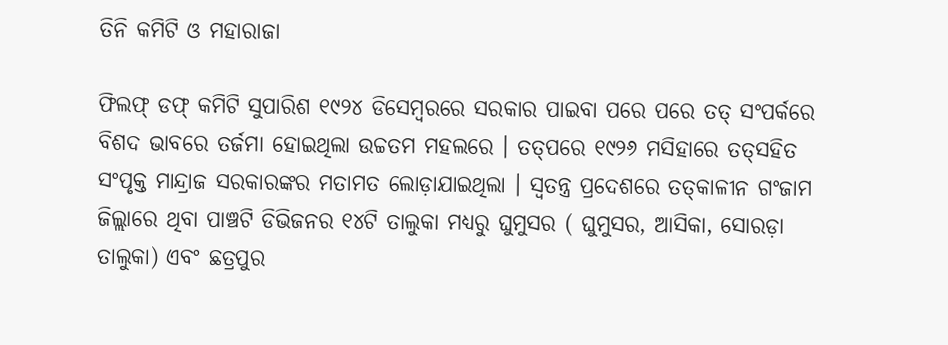ତିନି କମିଟି ଓ ମହାରାଜା

ଫିଲଫ୍ ଡଫ୍ କମିଟି ସୁପାରିଶ ୧୯୨୪ ଡିସେମ୍ବରରେ ସରକାର ପାଇବା ପରେ ପରେ ତ‌ତ୍ ସଂପର୍କରେ ବିଶଦ ଭାବରେ ତର୍ଜମା ହୋଇଥିଲା ଉଚ୍ଚତମ ମହଲରେ । ତ‌ତ୍‌ପରେ ୧୯୨୬ ମସିହାରେ ତତ୍‌ସହିତ ସଂପୃକ୍ତ ମାନ୍ଦ୍ରାଜ ସରକାରଙ୍କର ମତାମତ ଲୋଡ଼ାଯାଇଥିଲା । ସ୍ୱତନ୍ତ୍ର ପ୍ରଦେଶରେ ତତ୍‌କାଳୀନ ଗଂଜାମ ଜିଲ୍ଲାରେ ଥିବା ପାଞ୍ଚଟି ଡିଭିଜନର ୧୪ଟି ତାଲୁକା ମଧ୍ୟରୁ ଘୁମୁସର ( ଘୁମୁସର, ଆସିକା, ସୋରଡ଼ା ତାଲୁକା) ଏବଂ ଛତ୍ରପୁର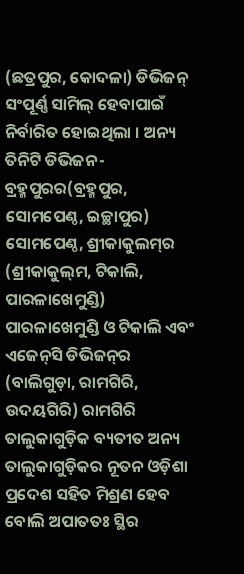(ଛତ୍ରପୁର, କୋଦଳା) ଡିଭିଜନ୍ ସଂପୂର୍ଣ୍ଣ ସାମିଲ୍ ହେବାପାଇଁ ନିର୍ବାରିତ ହୋଇଥିଲା । ଅନ୍ୟ ତିନିଟି ଡିଭିଜନ-ବ୍ରହ୍ମପୁରର(ବ୍ରହ୍ମପୁର, ସୋମ‌ପେଣ୍ଠ, ଇଚ୍ଛାପୁର) ସୋମପେଣ୍ଠ, ଶ୍ରୀକାକୁଲମ୍‌ର (ଶ୍ରୀକାକୁଲ୍‌ମ, ଟିକାଲି, ପାରଳାଖେମୁଣ୍ଡି) ପାରଳାଖେମୁଣ୍ଡି ଓ ଟିକାଲି ଏବଂ ଏଜେନ୍‌ସି ଡିଭିଜନ୍‌ର (ବାଲିଗୁଡ଼ା, ରାମଗିରି, ଉଦୟଗିରି) ରାମଗିରି ତାଲୁକାଗୁଡ଼ିକ ବ୍ୟତୀତ ଅନ୍ୟ ତାଲୁକାଗୁଡ଼ିକର ନୂତନ ଓଡ଼ିଶା ପ୍ରଦେଶ ସହିତ ମିଶ୍ରଣ ହେବ ବୋଲି ଅପାତତଃ ସ୍ଥିର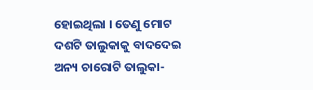ହୋଇଥିଲା । ତେଣୁ ମୋଟ ଦଶଟି ତାଲୁକାକୁ ବାଦଦେଇ ଅନ୍ୟ ଚାରୋଟି ତାଲୁକା-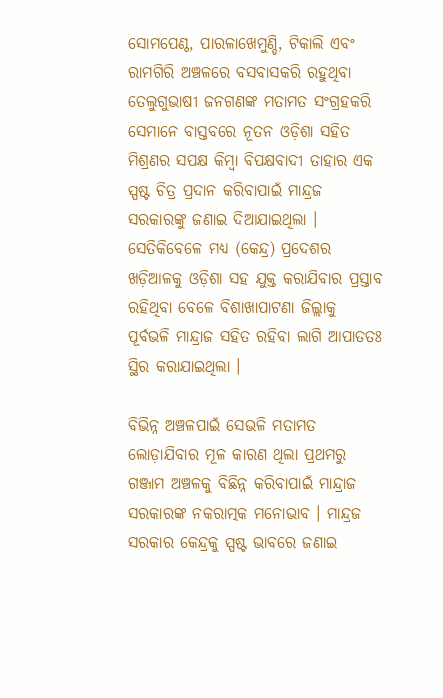ସୋମପେଣ୍ଠ, ପାରଳାଖେମୁଣ୍ଡି, ଟିକାଲି ଏବଂ ରାମଗିରି ଅଞ୍ଚଳରେ ବସବାସକରି ରହୁଥିବା ତେଲୁଗୁଭାଷୀ ଜନଗଣଙ୍କ ମତାମତ ସଂଗ୍ରହକରି ସେମାନେ ବାସ୍ତବରେ ନୂତନ ଓଡ଼ିଶା ସହିତ ମିଶ୍ରଣର ସପକ୍ଷ କିମ୍ବା ବିପକ୍ଷବାଦୀ ତାହାର ଏକ ସ୍ପଷ୍ଟ ଚିତ୍ର ପ୍ରଦାନ କରିବାପାଇଁ ମାନ୍ଦ୍ରଜ ସରକାରଙ୍କୁ ଜଣାଇ ଦିଆଯାଇଥିଲା । ସେତିକିବେଳେ ମଧ୍ୟ (କେନ୍ଦ୍ର) ପ୍ରଦେଶର ଖଡ଼ିଆଳକୁ ଓଡ଼ିଶା ସହ ଯୁକ୍ତ କରାଯିବାର ପ୍ରସ୍ତାବ ରହିଥିବା ବେଳେ ବିଶାଖାପାଟଣା ଜିଲ୍ଲାକୁ ପୂର୍ବଭଳି ମାନ୍ଦ୍ରାଜ ସହିତ ରହିବା ଲାଗି ଆପାତତଃ ସ୍ଥିର କରାଯାଇଥିଲା ।

ବିଭିନ୍ନ ଅଞ୍ଚଳପାଇଁ ସେଭଳି ମତାମତ ଲୋଡ଼ାଯିବାର ମୂଳ କାରଣ ଥିଲା ପ୍ରଥମରୁ ଗଞ୍ଜାମ ଅଞ୍ଚଳକୁ ବିଛିନ୍ନ କରିବାପାଇଁ ମାନ୍ଦ୍ରାଜ ସରକାରଙ୍କ ନକରାତ୍ମକ ମନୋଭାବ । ମାନ୍ଦ୍ରଜ ସରକାର କେନ୍ଦ୍ରକୁ ସ୍ପଷ୍ଟ ଭାବରେ ଜଣାଇ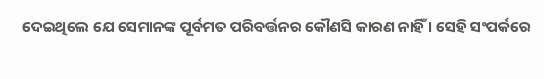ଦେଇଥିଲେ ଯେ ସେମାନଙ୍କ ପୂର୍ବମତ ପରିବର୍ତ୍ତନର କୌଣସି କାରଣ ନାହିଁ । ସେହି ସଂପର୍କରେ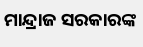ମାନ୍ଦ୍ରାଜ ସରକାରଙ୍କ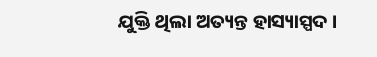ଯୁକ୍ତି ଥିଲା ଅତ୍ୟନ୍ତ ହାସ୍ୟାସ୍ପଦ ।